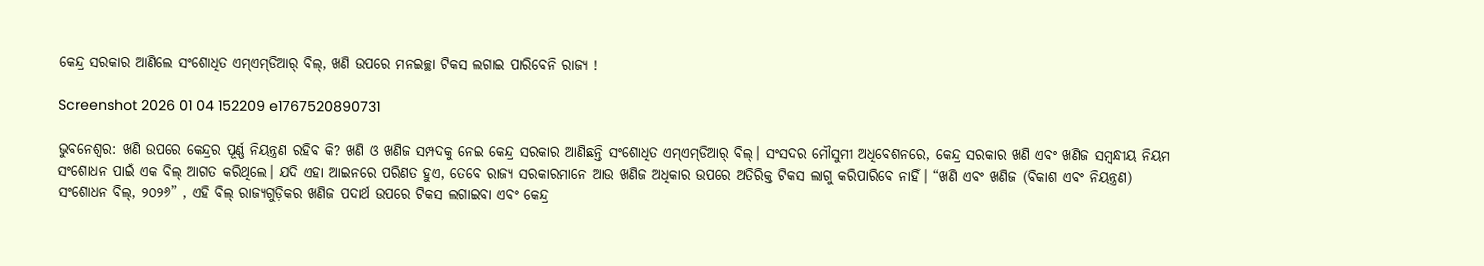କେନ୍ଦ୍ର ସରକାର ଆଣିଲେ ସଂଶୋଧିତ ଏମ୍‌ଏମ୍‌ଡିଆର୍‌ ବିଲ୍‌, ଖଣି ଉପରେ ମନଇଚ୍ଛା ଟିକସ ଲଗାଇ ପାରିବେନି ରାଜ୍ୟ !

Screenshot 2026 01 04 152209 e1767520890731

ଭୁବନେଶ୍ୱର: ଖଣି ଉପରେ କେନ୍ଦ୍ରର ପୂର୍ଣ୍ଣ ନିୟନ୍ତ୍ରଣ ରହିବ କି? ଖଣି ଓ ଖଣିଜ ସମ୍ପଦକୁ ନେଇ କେନ୍ଦ୍ର ସରକାର ଆଣିଛନ୍ତି ସଂଶୋଧିତ ଏମ୍‌ଏମ୍‌ଡିଆର୍‌ ବିଲ୍‌। ସଂସଦର ମୌସୁମୀ ଅଧିବେଶନରେ, କେନ୍ଦ୍ର ସରକାର ଖଣି ଏବଂ ଖଣିଜ ସମ୍ବନ୍ଧୀୟ ନିୟମ ସଂଶୋଧନ ପାଇଁ ଏକ ବିଲ୍ ଆଗତ କରିଥିଲେ। ଯଦି ଏହା ଆଇନରେ ପରିଣତ ହୁଏ, ତେବେ ରାଜ୍ୟ ସରକାରମାନେ ଆଉ ଖଣିଜ ଅଧିକାର ଉପରେ ଅତିରିକ୍ତ ଟିକସ ଲାଗୁ କରିପାରିବେ ନାହିଁ। “ଖଣି ଏବଂ ଖଣିଜ (ବିକାଶ ଏବଂ ନିୟନ୍ତ୍ରଣ) ସଂଶୋଧନ ବିଲ୍, ୨୦୨୬” , ଏହି ବିଲ୍ ରାଜ୍ୟଗୁଡ଼ିକର ଖଣିଜ ପଦାର୍ଥ ଉପରେ ଟିକସ ଲଗାଇବା ଏବଂ କେନ୍ଦ୍ର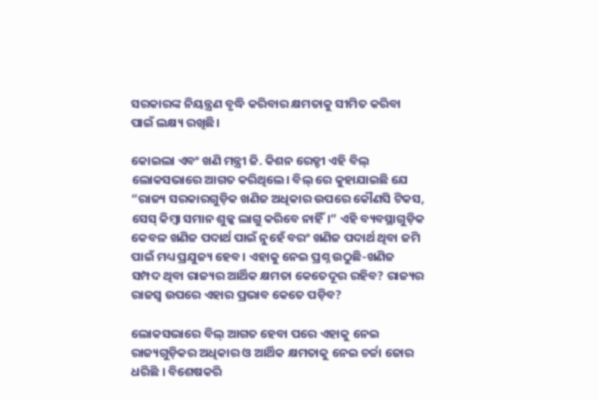ସରକାରଙ୍କ ନିୟନ୍ତ୍ରଣ ବୃଦ୍ଧି କରିବାର କ୍ଷମତାକୁ ସୀମିତ କରିବା ପାଇଁ ଲକ୍ଷ୍ୟ ରଖିଛି।

କୋଇଲା ଏବଂ ଖଣି ମନ୍ତ୍ରୀ ଜି. କିଶନ ରେଡ୍ଡୀ ଏହି ବିଲ୍ ଲୋକସଭାରେ ଆଗତ କରିଥିଲେ। ବିଲ୍ ରେ କୁହାଯାଇଛି ଯେ “ରାଜ୍ୟ ସରକାରଗୁଡ଼ିକ ଖଣିଜ ଅଧିକାର ଉପରେ କୌଣସି ଟିକସ, ସେସ୍ କିମ୍ବା ସମାନ ଶୁଳ୍କ ଲାଗୁ କରିବେ ନାହିଁ।” ଏହି ବ୍ୟବସ୍ଥାଗୁଡ଼ିକ କେବଳ ଖଣିଜ ପଦାର୍ଥ ପାଇଁ ନୁହେଁ ବରଂ ଖଣିଜ ପଦାର୍ଥ ଥିବା ଜମି ପାଇଁ ମଧ୍ୟ ପ୍ରଯୁଜ୍ୟ ହେବ। ଏହାକୁ ନେଇ ପ୍ରଶ୍ନ ଉଠୁଛି-ଖଣିଜ ସମ୍ପଦ ଥିବା ରାଜ୍ୟର ଆର୍ଥିକ କ୍ଷମତା କେତେଦୂର ରହିବ? ରାଜ୍ୟର ରାଜସ୍ୱ ଉପରେ ଏହାର ପ୍ରଭାବ କେତେ ପଡ଼ିବ?

ଲୋକସଭାରେ ବିଲ୍‌ ଆଗତ ହେବା ପରେ ଏହାକୁ ନେଇ ରାଜ୍ୟଗୁଡ଼ିକର ଅଧିକାର ଓ ଆର୍ଥିକ କ୍ଷମତାକୁ ନେଇ ଚର୍ଚ୍ଚା ଜୋର ଧରିଛି । ବିଶେଷକରି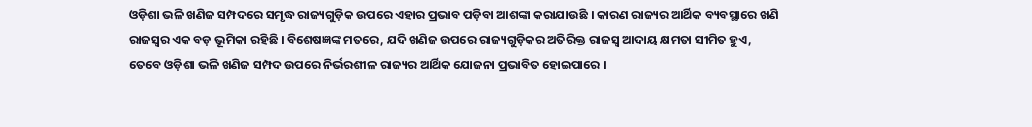ଓଡ଼ିଶା ଭଳି ଖଣିଜ ସମ୍ପଦରେ ସମୃଦ୍ଧ ରାଜ୍ୟଗୁଡ଼ିକ ଉପରେ ଏହାର ପ୍ରଭାବ ପଡ଼ିବା ଆଶଙ୍କା କରାଯାଉଛି । କାରଣ ରାଜ୍ୟର ଆର୍ଥିକ ବ୍ୟବସ୍ଥାରେ ଖଣି ରାଜସ୍ୱର ଏକ ବଡ଼ ଭୂମିକା ରହିଛି । ବିଶେଷଜ୍ଞଙ୍କ ମତରେ, ଯଦି ଖଣିଜ ଉପରେ ରାଜ୍ୟଗୁଡ଼ିକର ଅତିରିକ୍ତ ରାଜସ୍ୱ ଆଦାୟ କ୍ଷମତା ସୀମିତ ହୁଏ, ତେବେ ଓଡ଼ିଶା ଭଳି ଖଣିଜ ସମ୍ପଦ ଉପରେ ନିର୍ଭରଶୀଳ ରାଜ୍ୟର ଆର୍ଥିକ ଯୋଜନା ପ୍ରଭାବିତ ହୋଇପାରେ ।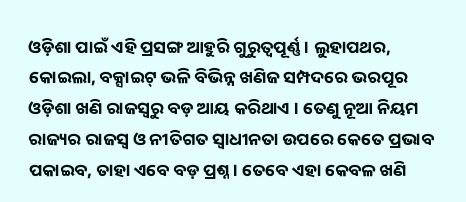ଓଡ଼ିଶା ପାଇଁ ଏହି ପ୍ରସଙ୍ଗ ଆହୁରି ଗୁରୁତ୍ୱପୂର୍ଣ୍ଣ । ଲୁହାପଥର, କୋଇଲା, ବକ୍ସାଇଟ୍‌ ଭଳି ବିଭିନ୍ନ ଖଣିଜ ସମ୍ପଦରେ ଭରପୂର ଓଡ଼ିଶା ଖଣି ରାଜସ୍ୱରୁ ବଡ଼ ଆୟ କରିଥାଏ । ତେଣୁ ନୂଆ ନିୟମ ରାଜ୍ୟର ରାଜସ୍ୱ ଓ ନୀତିଗତ ସ୍ୱାଧୀନତା ଉପରେ କେତେ ପ୍ରଭାବ ପକାଇବ, ତାହା ଏବେ ବଡ଼ ପ୍ରଶ୍ନ । ତେବେ ଏହା କେବଳ ଖଣି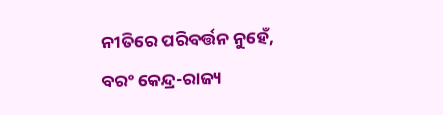ନୀତିରେ ପରିବର୍ତ୍ତନ ନୁହେଁ, ବରଂ କେନ୍ଦ୍ର-ରାଜ୍ୟ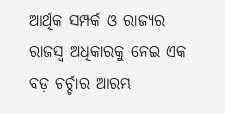ଆର୍ଥିକ ସମ୍ପର୍କ ଓ ରାଜ୍ୟର ରାଜସ୍ୱ ଅଧିକାରକୁ ନେଇ ଏକ ବଡ଼ ଚର୍ଚ୍ଚାର ଆରମ୍ଭ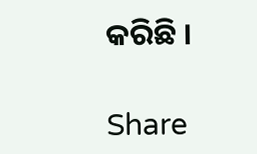କରିଛି ।

Share